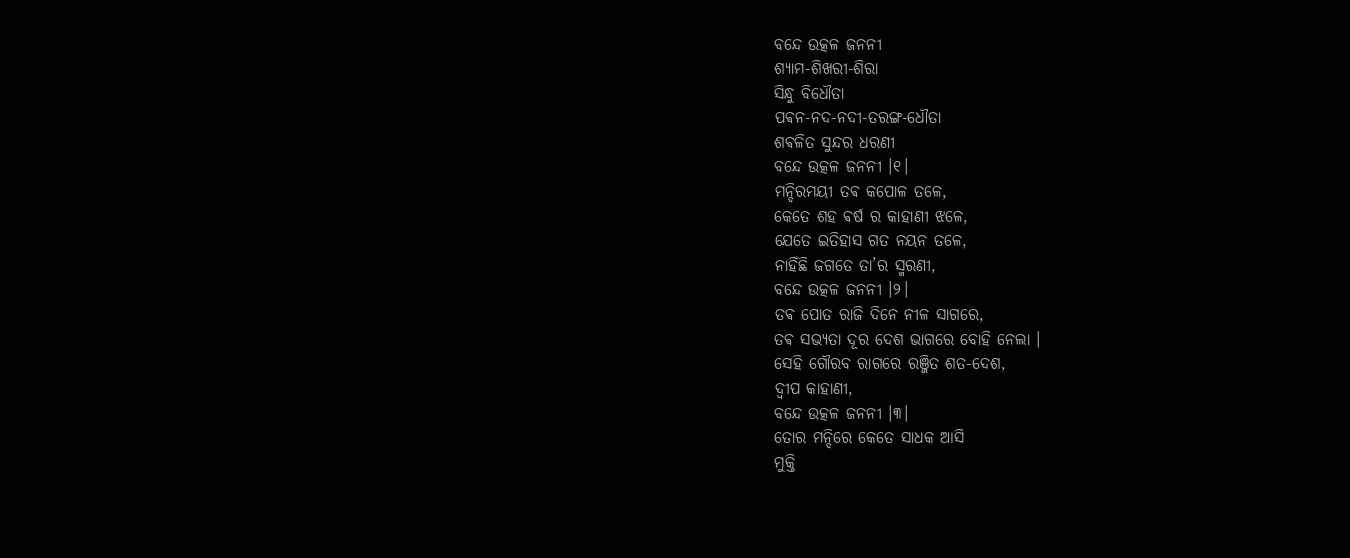ବନ୍ଦେ ଉତ୍କଳ ଜନନୀ
ଶ୍ୟାମ-ଶିଖରୀ-ଶିରା
ସିନ୍ଧୁ ବିଧୌତା
ପଵନ-ନଦ-ନଦୀ-ତରଙ୍ଗ-ଧୌତା
ଶଵଳିତ ସୁନ୍ଦର ଧରଣୀ
ବନ୍ଦେ ଉତ୍କଳ ଜନନୀ ।୧।
ମନ୍ଦିରମୟୀ ତଵ କପୋଳ ତଳେ,
କେତେ ଶହ ଵର୍ଷ ର କାହାଣୀ ଝଳେ,
ଯେତେ ଇତିହାସ ଗତ ନୟନ ତଳେ,
ନାହିଁଛି ଜଗତେ ତା’ର ସ୍ମରଣୀ,
ବନ୍ଦେ ଉତ୍କଳ ଜନନୀ ।୨।
ତଵ ପୋତ ରାଜି ଦିନେ ନୀଳ ସାଗରେ,
ତଵ ସଭ୍ୟତା ଦୂର ଦେଶ ଭାଗରେ ବୋହି ନେଲା ।
ସେହି ଗୌରବ ରାଗରେ ରଞ୍ଜିତ ଶତ-ଦେଶ,
ଦ୍ଵୀପ କାହାଣୀ,
ବନ୍ଦେ ଉତ୍କଳ ଜନନୀ ।୩।
ତୋର ମନ୍ଦିରେ କେତେ ସାଧକ ଆସି
ମୁକ୍ତି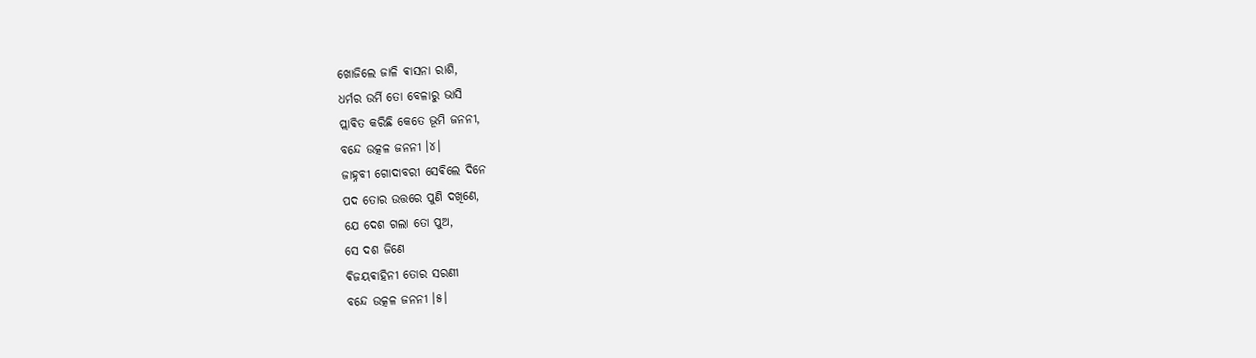ଖୋଜିଲେ ଜାଳି ଵାସନା ରାଶି,
ଧର୍ମର ଉର୍ମି ତୋ ବେଳାରୁ ଭାସି
ପ୍ଲାଵିତ କରିଛି କେତେ ଭୂମି ଜନନୀ,
ବନ୍ଦେ ଉତ୍କଳ ଜନନୀ ।୪।
ଜାହ୍ନବୀ ଗୋଦାବରୀ ସେଵିଲେ ଦିନେ
ପଦ ତୋର ଉତ୍ତରେ ପୁଣି ଦଖିଣେ,
ଯେ ଦେଶ ଗଲା ତୋ ପୁଅ,
ସେ ଦଶ ଜିଣେ
ଵିଜୟଵାହିନୀ ତୋର ସରଣୀ
ବନ୍ଦେ ଉତ୍କଳ ଜନନୀ ।୫।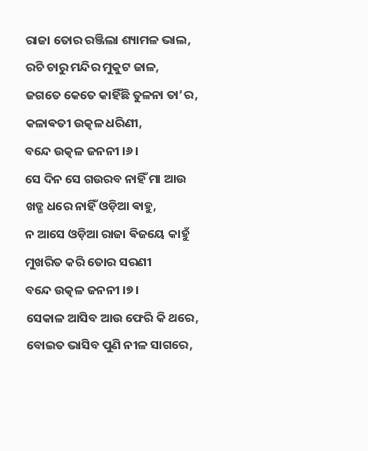ରାଜା ତୋର ରଞ୍ଜିଲା ଶ୍ୟାମଳ ଭାଲ,
ରଚି ଚାରୁ ମନ୍ଦିର ମୁକୁଟ ଜାଳ,
ଜଗତେ କେତେ କାହିଁଛି ତୁଳନା ତା’ର,
କଳାଵତୀ ଉତ୍କଳ ଧରିଣୀ,
ବନ୍ଦେ ଉତ୍କଳ ଜନନୀ ।୬।
ସେ ଦିନ ସେ ଗଉରବ ନାହିଁ ମା ଆଉ
ଖଡ୍ଗ ଧରେ ନାହିଁ ଓଡ଼ିଆ ଵାହୁ,
ନ ଆସେ ଓଡ଼ିଆ ରାଜା ଵିଜୟେ କାହୁଁ
ମୁଖରିତ କରି ତୋର ସରଣୀ
ବନ୍ଦେ ଉତ୍କଳ ଜନନୀ ।୭।
ସେକାଳ ଆସିବ ଆଉ ଫେରି କି ଥରେ,
ବୋଇତ ଭାସିବ ପୁଣି ନୀଳ ସାଗରେ,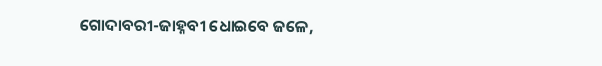ଗୋଦାବରୀ-ଜାହ୍ନବୀ ଧୋଇବେ ଜଳେ,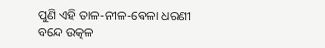ପୁଣି ଏହି ତାଳ-ନୀଳ-ଵେଳା ଧରଣୀ
ବନ୍ଦେ ଉତ୍କଳ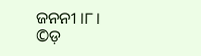ଜନନୀ ।୮।
©ଡ଼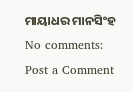ମାୟାଧର ମାନସିଂହ
No comments:
Post a Comment